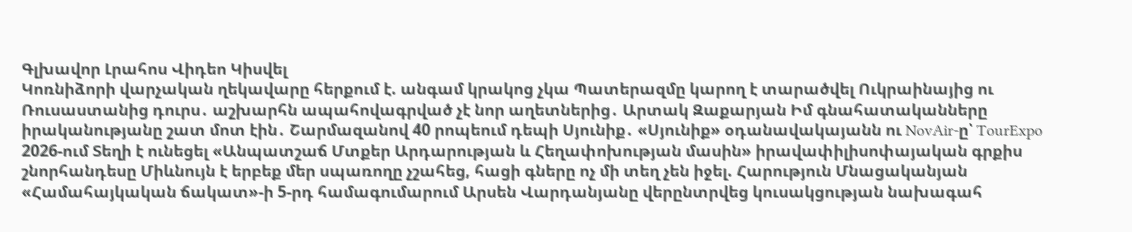Գլխավոր Լրահոս Վիդեո Կիսվել
Կոռնիձորի վարչական ղեկավարը հերքում է. անգամ կրակոց չկա Պատերազմը կարող է տարածվել Ուկրաինայից ու Ռուսաստանից դուրս․ աշխարհն ապահովագրված չէ նոր աղետներից․ Արտակ Զաքարյան Իմ գնահատականները իրականությանը շատ մոտ էին․ Շարմազանով 40 րոպեում դեպի Սյունիք․ «Սյունիք» օդանավակայանն ու NovAir-ը՝ TourExpo 2026-ում Տեղի է ունեցել «Անպատշաճ Մտքեր Արդարության և Հեղափոխության մասին» իրավափիլիսոփայական գրքիս շնորհանդեսը Միևնույն է երբեք մեր սպառողը չշահեց, հացի գները ոչ մի տեղ չեն իջել. Հարություն Մնացականյան «Համահայկական ճակատ»-ի 5-րդ համագումարում Արսեն Վարդանյանը վերընտրվեց կուսակցության նախագահ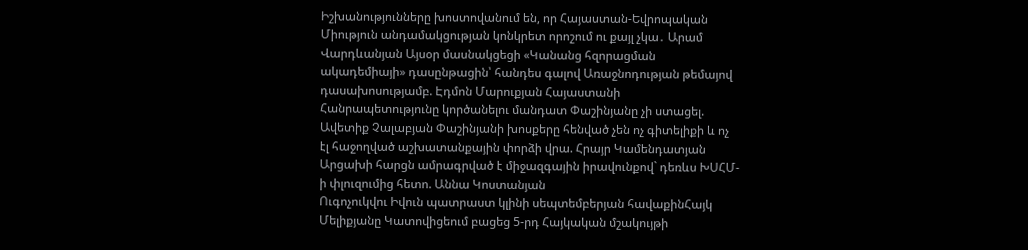Իշխանությունները խոստովանում են, որ Հայաստան-Եվրոպական Միություն անդամակցության կոնկրետ որոշում ու քայլ չկա․ Արամ Վարդևանյան Այսօր մասնակցեցի «Կանանց հզորացման ակադեմիայի» դասընթացին՝ հանդես գալով Առաջնոդության թեմայով դասախոսությամբ. Էդմոն Մարուքյան Հայաստանի Հանրապետությունը կործանելու մանդատ Փաշինյանը չի ստացել. Ավետիք Չալաբյան Փաշինյանի խոսքերը հենված չեն ոչ գիտելիքի և ոչ էլ հաջողված աշխատանքային փորձի վրա. Հրայր Կամենդատյան Արցախի հարցն ամրագրված է միջազգային իրավունքով` դեռևս ԽՍՀՄ-ի փլուզումից հետո. Աննա Կոստանյան
Ուգոչուկվու Իվուն պատրաստ կլինի սեպտեմբերյան հավաքինՀայկ Մելիքյանը Կատովիցեում բացեց 5-րդ Հայկական մշակույթի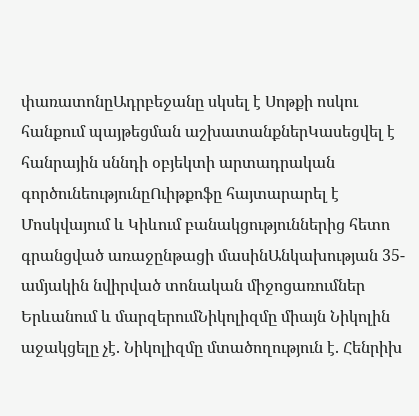փառատոնըԱդրբեջանը սկսել է Սոթքի ոսկու հանքում պայթեցման աշխատանքներԿասեցվել է հանրային սննդի օբյեկտի արտադրական գործունեությունըՈւիթքոֆը հայտարարել է Մոսկվայում և Կիևում բանակցություններից հետո գրանցված առաջընթացի մասինԱնկախության 35-ամյակին նվիրված տոնական միջոցառումներ Երևանում և մարզերումՆիկոլիզմը միայն Նիկոլին աջակցելը չէ. Նիկոլիզմը մտածողություն է. Հենրիխ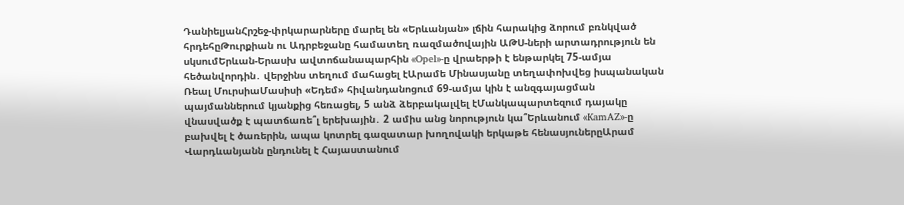ԴանիելյանՀրշեջ-փրկարարները մարել են «Երևանյան» լճին հարակից ձորում բռնկված հրդեհըԹուրքիան ու Ադրբեջանը համատեղ ռազմածովային ԱԹՍ-ների արտադրություն են սկսումԵրևան-Երասխ ավտոճանապարհին «Opel»-ը վրաերթի է ենթարկել 75-ամյա հեծանվորդին․ վերջինս տեղում մահացել էԱրամե Մինասյանը տեղափոխվեց իսպանական Ռեալ ՄուրսիաՄասիսի «Եդեմ» հիվանդանոցում 69-ամյա կին է անզգայացման պայմաններում կյանքից հեռացել, 5 անձ ձերբակալվել էՄանկապարտեզում դայակը վնասվածք է պատճառե՞լ երեխային․ 2 ամիս անց նորություն կա՞Երևանում «KamAZ»-ը բախվել է ծառերին, ապա կոտրել գազատար խողովակի երկաթե հենասյուներըԱրամ Վարդևանյանն ընդունել է Հայաստանում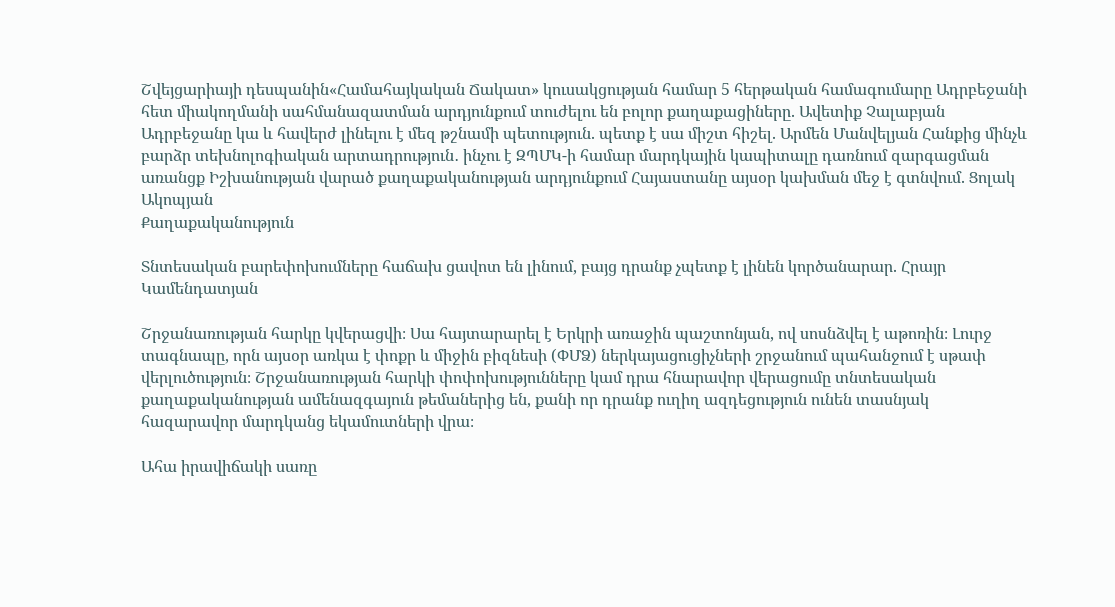Շվեյցարիայի դեսպանին«Համահայկական Ճակատ» կուսակցության համար 5 հերթական համագումարը Ադրբեջանի հետ միակողմանի սահմանազատման արդյունքում տուժելու են բոլոր քաղաքացիները. Ավետիք Չալաբյան Ադրբեջանը կա և հավերժ լինելու է մեզ թշնամի պետություն. պետք է սա միշտ հիշել. Արմեն Մանվելյան Հանքից մինչև բարձր տեխնոլոգիական արտադրություն․ ինչու է ԶՊՄԿ-ի համար մարդկային կապիտալը դառնում զարգացման առանցք Իշխանության վարած քաղաքականության արդյունքում Հայաստանը այսօր կախման մեջ է գտնվում. Ցոլակ Ակոպյան
Քաղաքականություն

Տնտեսական բարեփոխումները հաճախ ցավոտ են լինում, բայց դրանք չպետք է լինեն կործանարար. Հրայր Կամենդատյան

Շրջանառության հարկը կվերացվի։ Սա հայտարարել է Երկրի առաջին պաշտոնյան, ով սոսնձվել է աթոռին։ Լուրջ տագնապը, որն այսօր առկա է փոքր և միջին բիզնեսի (ՓՄՁ) ներկայացուցիչների շրջանում պահանջում է սթափ վերլուծություն։ Շրջանառության հարկի փոփոխությունները կամ դրա հնարավոր վերացումը տնտեսական քաղաքականության ամենազգայուն թեմաներից են, քանի որ դրանք ուղիղ ազդեցություն ունեն տասնյակ հազարավոր մարդկանց եկամուտների վրա։

Ահա իրավիճակի սառը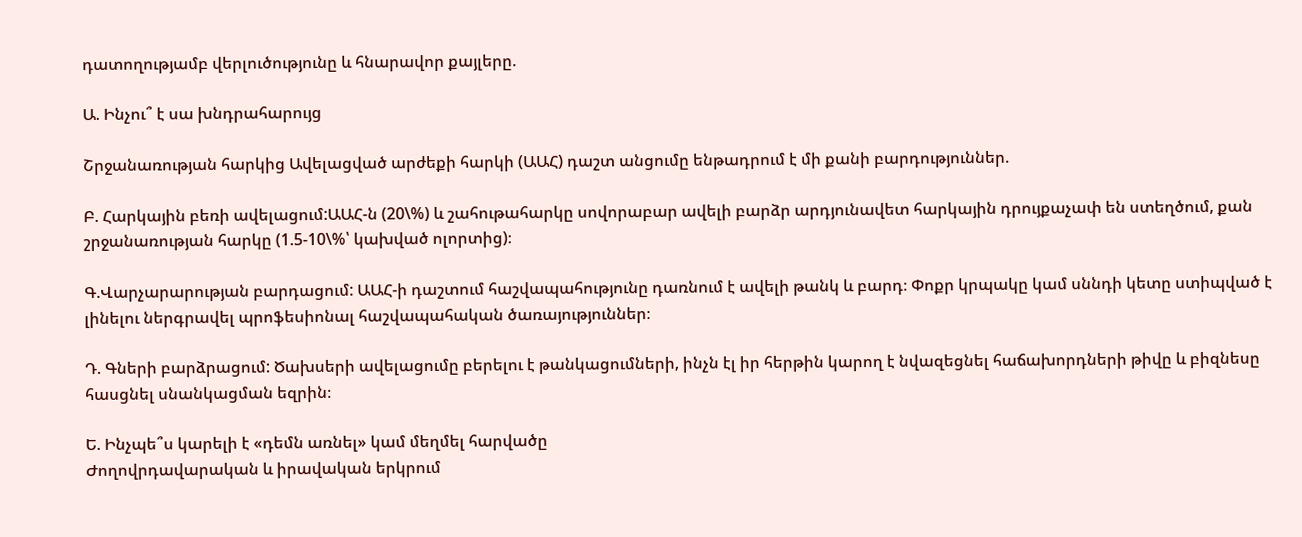դատողությամբ վերլուծությունը և հնարավոր քայլերը.

Ա. Ինչու՞ է սա խնդրահարույց

Շրջանառության հարկից Ավելացված արժեքի հարկի (ԱԱՀ) դաշտ անցումը ենթադրում է մի քանի բարդություններ.

Բ. Հարկային բեռի ավելացում:ԱԱՀ-ն (20\%) և շահութահարկը սովորաբար ավելի բարձր արդյունավետ հարկային դրույքաչափ են ստեղծում, քան շրջանառության հարկը (1.5-10\%՝ կախված ոլորտից)։

Գ.Վարչարարության բարդացում: ԱԱՀ-ի դաշտում հաշվապահությունը դառնում է ավելի թանկ և բարդ։ Փոքր կրպակը կամ սննդի կետը ստիպված է լինելու ներգրավել պրոֆեսիոնալ հաշվապահական ծառայություններ։

Դ. Գների բարձրացում: Ծախսերի ավելացումը բերելու է թանկացումների, ինչն էլ իր հերթին կարող է նվազեցնել հաճախորդների թիվը և բիզնեսը հասցնել սնանկացման եզրին։

Ե. Ինչպե՞ս կարելի է «դեմն առնել» կամ մեղմել հարվածը
Ժողովրդավարական և իրավական երկրում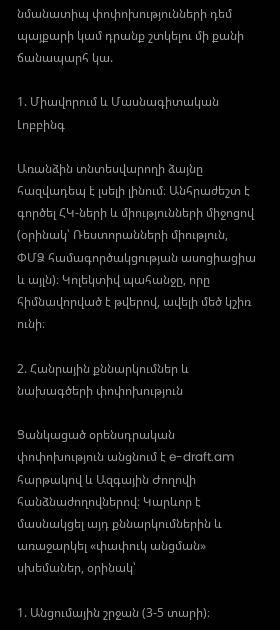նմանատիպ փոփոխությունների դեմ պայքարի կամ դրանք շտկելու մի քանի ճանապարհ կա.

1. Միավորում և Մասնագիտական Լոբբինգ

Առանձին տնտեսվարողի ձայնը հազվադեպ է լսելի լինում։ Անհրաժեշտ է գործել ՀԿ-ների և միությունների միջոցով (օրինակ՝ Ռեստորանների միություն, ՓՄՁ համագործակցության ասոցիացիա և այլն)։ Կոլեկտիվ պահանջը, որը հիմնավորված է թվերով, ավելի մեծ կշիռ ունի։

2. Հանրային քննարկումներ և նախագծերի փոփոխություն

Ցանկացած օրենսդրական փոփոխություն անցնում է e-draft.am հարթակով և Ազգային Ժողովի հանձնաժողովներով։ Կարևոր է մասնակցել այդ քննարկումներին և առաջարկել «փափուկ անցման» սխեմաներ, օրինակ՝

1. Անցումային շրջան (3-5 տարի)։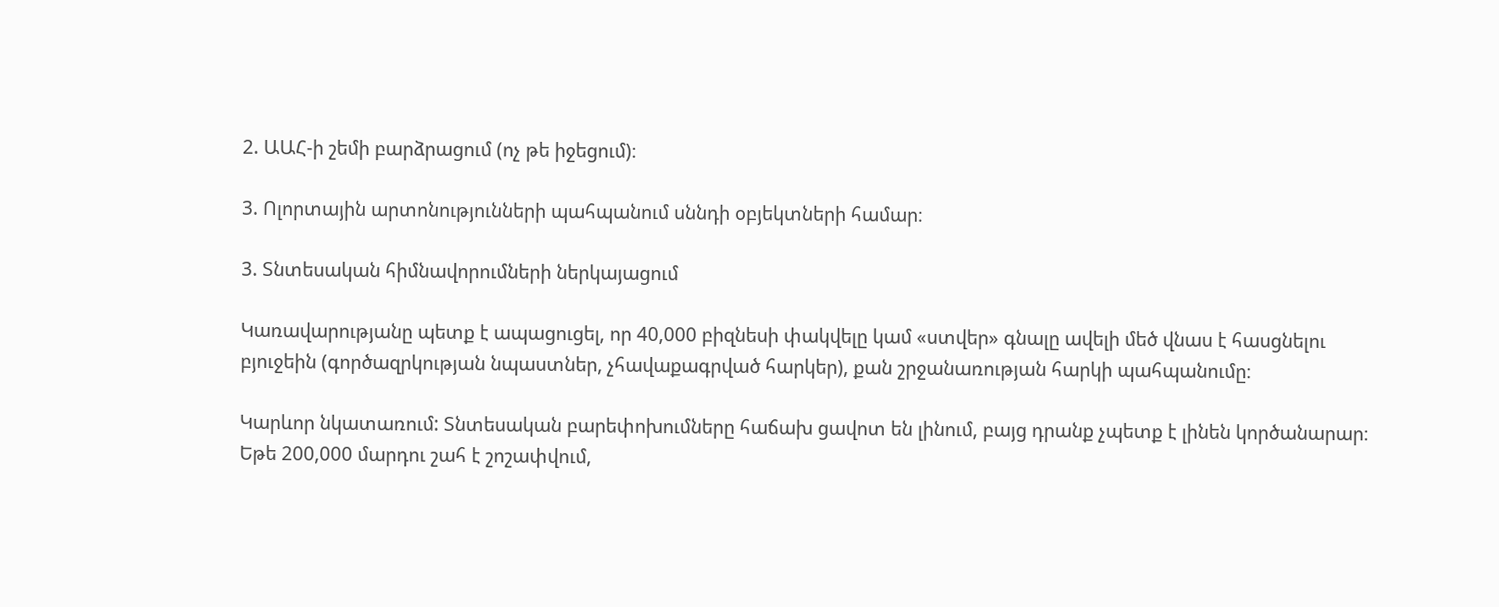2. ԱԱՀ-ի շեմի բարձրացում (ոչ թե իջեցում)։

3. Ոլորտային արտոնությունների պահպանում սննդի օբյեկտների համար։

3. Տնտեսական հիմնավորումների ներկայացում

Կառավարությանը պետք է ապացուցել, որ 40,000 բիզնեսի փակվելը կամ «ստվեր» գնալը ավելի մեծ վնաս է հասցնելու բյուջեին (գործազրկության նպաստներ, չհավաքագրված հարկեր), քան շրջանառության հարկի պահպանումը։

Կարևոր նկատառում: Տնտեսական բարեփոխումները հաճախ ցավոտ են լինում, բայց դրանք չպետք է լինեն կործանարար։ Եթե 200,000 մարդու շահ է շոշափվում,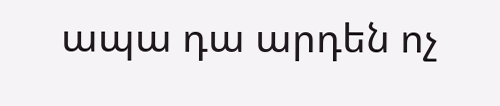ապա դա արդեն ոչ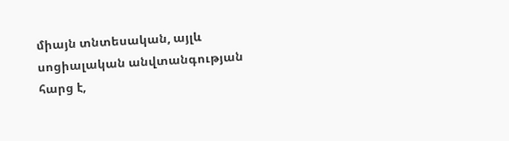միայն տնտեսական, այլև սոցիալական անվտանգության հարց է,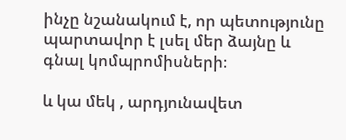ինչը նշանակում է, որ պետությունը պարտավոր է լսել մեր ձայնը և գնալ կոմպրոմիսների։

և կա մեկ , արդյունավետ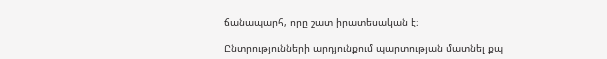ճանապարհ, որը շատ իրատեսական է։

Ընտրությունների արդյունքում պարտության մատնել քպ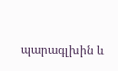պարագլխին և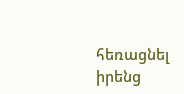հեռացնել իրենց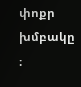փոքր խմբակը ։